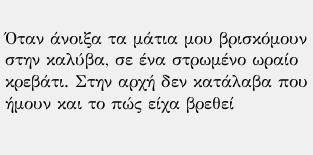Όταν άνοιξα τα μάτια μου βρισκόμουν στην καλύβα, σε ένα στρωμένο ωραίο κρεβάτι. Στην αρχή δεν κατάλαβα που ήμουν και το πώς είχα βρεθεί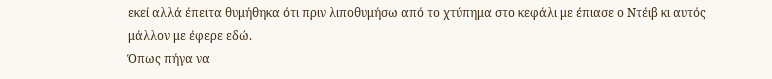εκεί αλλά έπειτα θυμήθηκα ότι πριν λιποθυμήσω από το χτύπημα στο κεφάλι με έπιασε ο Ντέιβ κι αυτός μάλλον με έφερε εδώ.
Όπως πήγα να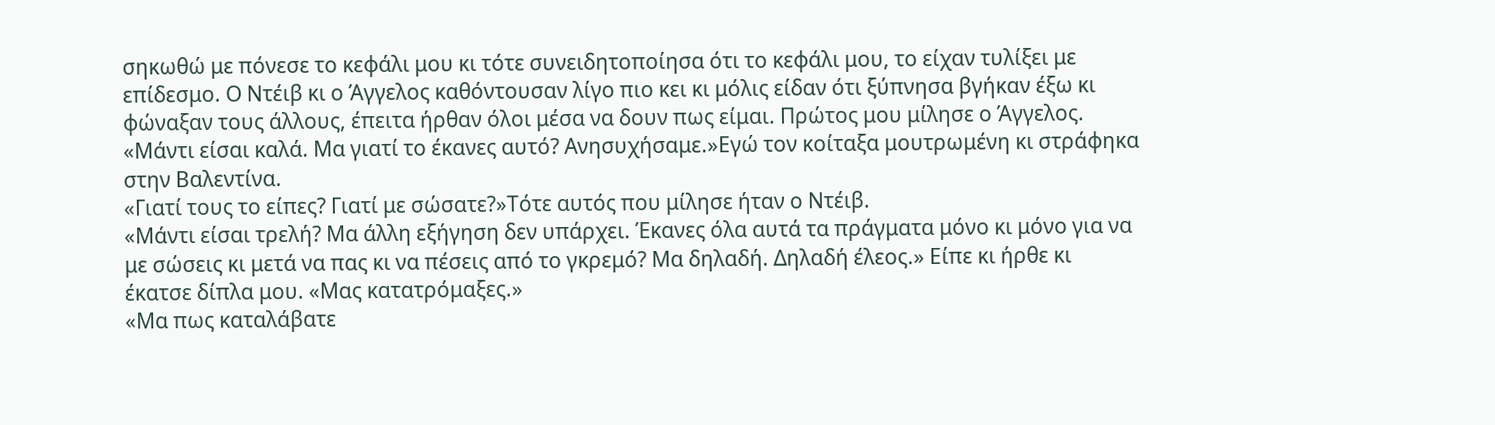σηκωθώ με πόνεσε το κεφάλι μου κι τότε συνειδητοποίησα ότι το κεφάλι μου, το είχαν τυλίξει με επίδεσμο. Ο Ντέιβ κι ο Άγγελος καθόντουσαν λίγο πιο κει κι μόλις είδαν ότι ξύπνησα βγήκαν έξω κι φώναξαν τους άλλους, έπειτα ήρθαν όλοι μέσα να δουν πως είμαι. Πρώτος μου μίλησε ο Άγγελος.
«Μάντι είσαι καλά. Μα γιατί το έκανες αυτό? Ανησυχήσαμε.»Εγώ τον κοίταξα μουτρωμένη κι στράφηκα στην Βαλεντίνα.
«Γιατί τους το είπες? Γιατί με σώσατε?»Τότε αυτός που μίλησε ήταν ο Ντέιβ.
«Μάντι είσαι τρελή? Μα άλλη εξήγηση δεν υπάρχει. Έκανες όλα αυτά τα πράγματα μόνο κι μόνο για να με σώσεις κι μετά να πας κι να πέσεις από το γκρεμό? Μα δηλαδή. Δηλαδή έλεος.» Είπε κι ήρθε κι έκατσε δίπλα μου. «Μας κατατρόμαξες.»
«Μα πως καταλάβατε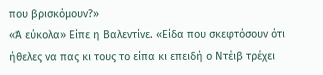που βρισκόμουν?»
«Ά εύκολα» Είπε η Βαλεντίνε. «Είδα που σκεφτόσουν ότι ήθελες να πας κι τους το είπα κι επειδή ο Ντέιβ τρέχει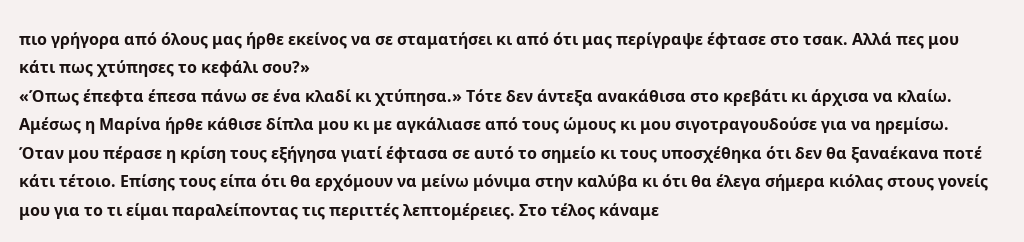πιο γρήγορα από όλους μας ήρθε εκείνος να σε σταματήσει κι από ότι μας περίγραψε έφτασε στο τσακ. Αλλά πες μου κάτι πως χτύπησες το κεφάλι σου?»
«Όπως έπεφτα έπεσα πάνω σε ένα κλαδί κι χτύπησα.» Τότε δεν άντεξα ανακάθισα στο κρεβάτι κι άρχισα να κλαίω. Αμέσως η Μαρίνα ήρθε κάθισε δίπλα μου κι με αγκάλιασε από τους ώμους κι μου σιγοτραγουδούσε για να ηρεμίσω. Όταν μου πέρασε η κρίση τους εξήγησα γιατί έφτασα σε αυτό το σημείο κι τους υποσχέθηκα ότι δεν θα ξαναέκανα ποτέ κάτι τέτοιο. Επίσης τους είπα ότι θα ερχόμουν να μείνω μόνιμα στην καλύβα κι ότι θα έλεγα σήμερα κιόλας στους γονείς μου για το τι είμαι παραλείποντας τις περιττές λεπτομέρειες. Στο τέλος κάναμε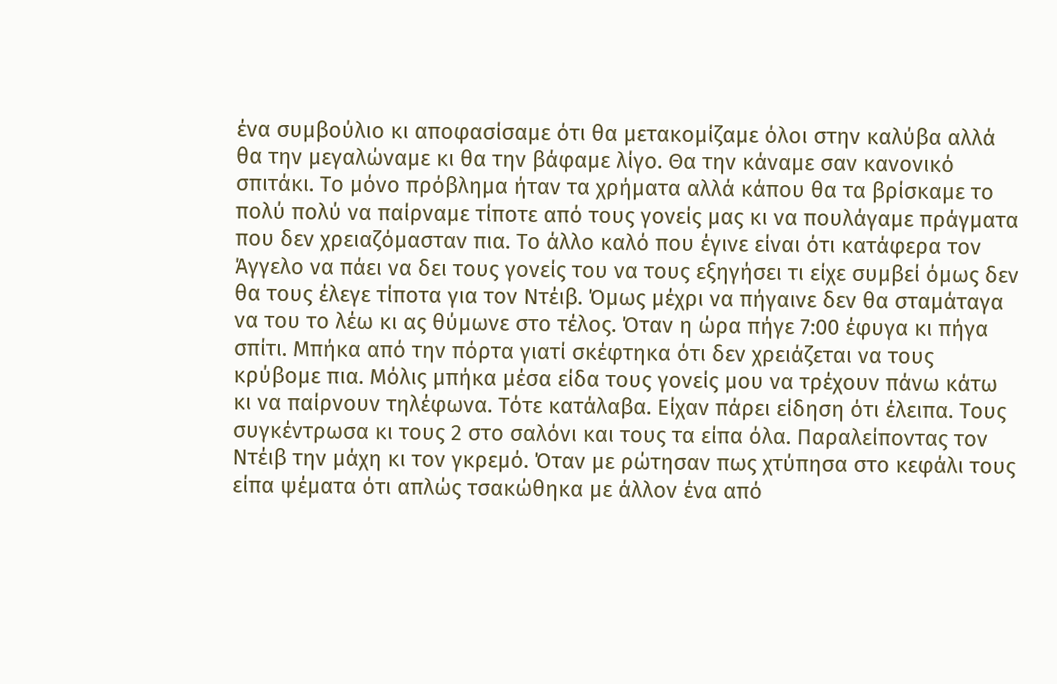ένα συμβούλιο κι αποφασίσαμε ότι θα μετακομίζαμε όλοι στην καλύβα αλλά θα την μεγαλώναμε κι θα την βάφαμε λίγο. Θα την κάναμε σαν κανονικό σπιτάκι. Το μόνο πρόβλημα ήταν τα χρήματα αλλά κάπου θα τα βρίσκαμε το πολύ πολύ να παίρναμε τίποτε από τους γονείς μας κι να πουλάγαμε πράγματα που δεν χρειαζόμασταν πια. Το άλλο καλό που έγινε είναι ότι κατάφερα τον Άγγελο να πάει να δει τους γονείς του να τους εξηγήσει τι είχε συμβεί όμως δεν θα τους έλεγε τίποτα για τον Ντέιβ. Όμως μέχρι να πήγαινε δεν θα σταμάταγα να του το λέω κι ας θύμωνε στο τέλος. Όταν η ώρα πήγε 7:00 έφυγα κι πήγα σπίτι. Μπήκα από την πόρτα γιατί σκέφτηκα ότι δεν χρειάζεται να τους κρύβομε πια. Μόλις μπήκα μέσα είδα τους γονείς μου να τρέχουν πάνω κάτω κι να παίρνουν τηλέφωνα. Τότε κατάλαβα. Είχαν πάρει είδηση ότι έλειπα. Τους συγκέντρωσα κι τους 2 στο σαλόνι και τους τα είπα όλα. Παραλείποντας τον Ντέιβ την μάχη κι τον γκρεμό. Όταν με ρώτησαν πως χτύπησα στο κεφάλι τους είπα ψέματα ότι απλώς τσακώθηκα με άλλον ένα από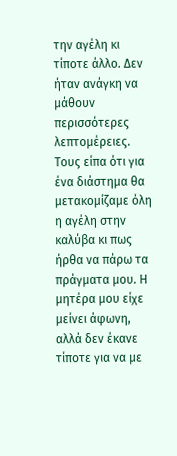την αγέλη κι τίποτε άλλο. Δεν ήταν ανάγκη να μάθουν περισσότερες λεπτομέρειες. Τους είπα ότι για ένα διάστημα θα μετακομίζαμε όλη η αγέλη στην καλύβα κι πως ήρθα να πάρω τα πράγματα μου. Η μητέρα μου είχε μείνει άφωνη, αλλά δεν έκανε τίποτε για να με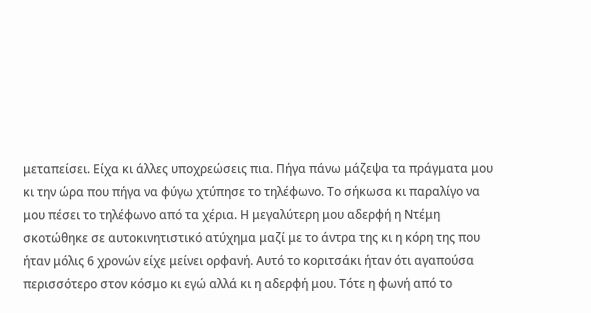μεταπείσει. Είχα κι άλλες υποχρεώσεις πια. Πήγα πάνω μάζεψα τα πράγματα μου κι την ώρα που πήγα να φύγω χτύπησε το τηλέφωνο. Το σήκωσα κι παραλίγο να μου πέσει το τηλέφωνο από τα χέρια. Η μεγαλύτερη μου αδερφή η Ντέμη σκοτώθηκε σε αυτοκινητιστικό ατύχημα μαζί με το άντρα της κι η κόρη της που ήταν μόλις 6 χρονών είχε μείνει ορφανή. Αυτό το κοριτσάκι ήταν ότι αγαπούσα περισσότερο στον κόσμο κι εγώ αλλά κι η αδερφή μου. Τότε η φωνή από το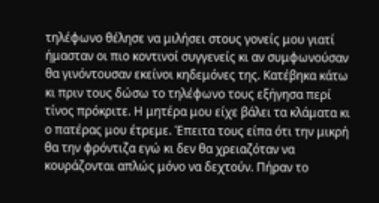τηλέφωνο θέλησε να μιλήσει στους γονείς μου γιατί ήμασταν οι πιο κοντινοί συγγενείς κι αν συμφωνούσαν θα γινόντουσαν εκείνοι κηδεμόνες της. Κατέβηκα κάτω κι πριν τους δώσω το τηλέφωνο τους εξήγησα περί τίνος πρόκριτε. Η μητέρα μου είχε βάλει τα κλάματα κι ο πατέρας μου έτρεμε. Έπειτα τους είπα ότι την μικρή θα την φρόντιζα εγώ κι δεν θα χρειαζόταν να κουράζονται απλώς μόνο να δεχτούν. Πήραν το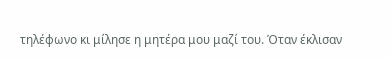τηλέφωνο κι μίλησε η μητέρα μου μαζί του. Όταν έκλισαν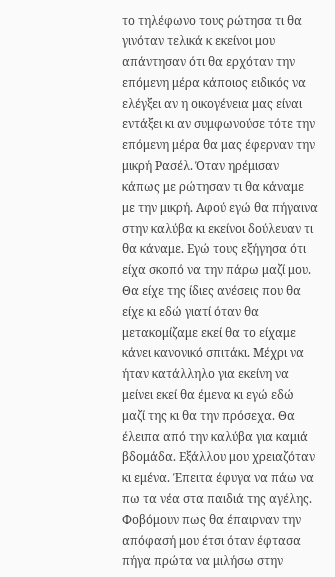το τηλέφωνο τους ρώτησα τι θα γινόταν τελικά κ εκείνοι μου απάντησαν ότι θα ερχόταν την επόμενη μέρα κάποιος ειδικός να ελέγξει αν η οικογένεια μας είναι εντάξει κι αν συμφωνούσε τότε την επόμενη μέρα θα μας έφερναν την μικρή Ρασέλ. Όταν ηρέμισαν κάπως με ρώτησαν τι θα κάναμε με την μικρή. Αφού εγώ θα πήγαινα στην καλύβα κι εκείνοι δούλευαν τι θα κάναμε. Εγώ τους εξήγησα ότι είχα σκοπό να την πάρω μαζί μου. Θα είχε της ίδιες ανέσεις που θα είχε κι εδώ γιατί όταν θα μετακομίζαμε εκεί θα το είχαμε κάνει κανονικό σπιτάκι. Μέχρι να ήταν κατάλληλο για εκείνη να μείνει εκεί θα έμενα κι εγώ εδώ μαζί της κι θα την πρόσεχα. Θα έλειπα από την καλύβα για καμιά βδομάδα. Εξάλλου μου χρειαζόταν κι εμένα. Έπειτα έφυγα να πάω να πω τα νέα στα παιδιά της αγέλης. Φοβόμουν πως θα έπαιρναν την απόφασή μου έτσι όταν έφτασα πήγα πρώτα να μιλήσω στην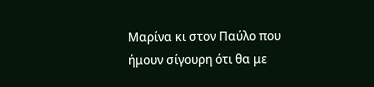Μαρίνα κι στον Παύλο που ήμουν σίγουρη ότι θα με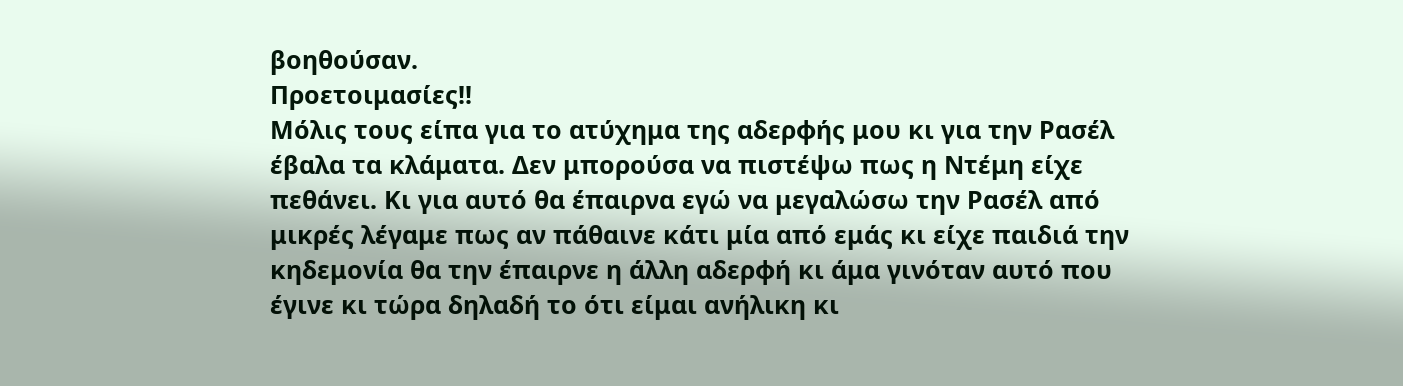βοηθούσαν.
Προετοιμασίες!!
Μόλις τους είπα για το ατύχημα της αδερφής μου κι για την Ρασέλ έβαλα τα κλάματα. Δεν μπορούσα να πιστέψω πως η Ντέμη είχε πεθάνει. Κι για αυτό θα έπαιρνα εγώ να μεγαλώσω την Ρασέλ από μικρές λέγαμε πως αν πάθαινε κάτι μία από εμάς κι είχε παιδιά την κηδεμονία θα την έπαιρνε η άλλη αδερφή κι άμα γινόταν αυτό που έγινε κι τώρα δηλαδή το ότι είμαι ανήλικη κι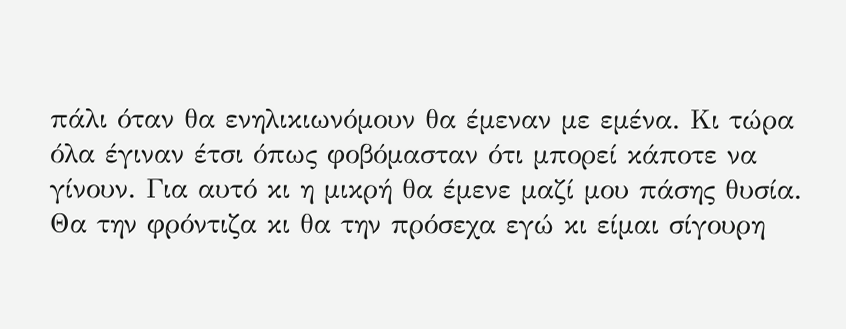πάλι όταν θα ενηλικιωνόμουν θα έμεναν με εμένα. Κι τώρα όλα έγιναν έτσι όπως φοβόμασταν ότι μπορεί κάποτε να γίνουν. Για αυτό κι η μικρή θα έμενε μαζί μου πάσης θυσία. Θα την φρόντιζα κι θα την πρόσεχα εγώ κι είμαι σίγουρη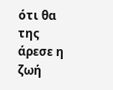ότι θα της άρεσε η ζωή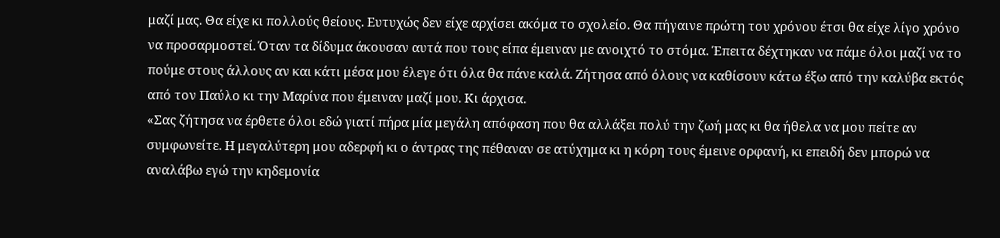μαζί μας. Θα είχε κι πολλούς θείους. Ευτυχώς δεν είχε αρχίσει ακόμα το σχολείο. Θα πήγαινε πρώτη του χρόνου έτσι θα είχε λίγο χρόνο να προσαρμοστεί. Όταν τα δίδυμα άκουσαν αυτά που τους είπα έμειναν με ανοιχτό το στόμα. Έπειτα δέχτηκαν να πάμε όλοι μαζί να το πούμε στους άλλους αν και κάτι μέσα μου έλεγε ότι όλα θα πάνε καλά. Ζήτησα από όλους να καθίσουν κάτω έξω από την καλύβα εκτός από τον Παύλο κι την Μαρίνα που έμειναν μαζί μου. Κι άρχισα.
«Σας ζήτησα να έρθετε όλοι εδώ γιατί πήρα μία μεγάλη απόφαση που θα αλλάξει πολύ την ζωή μας κι θα ήθελα να μου πείτε αν συμφωνείτε. Η μεγαλύτερη μου αδερφή κι ο άντρας της πέθαναν σε ατύχημα κι η κόρη τους έμεινε ορφανή, κι επειδή δεν μπορώ να αναλάβω εγώ την κηδεμονία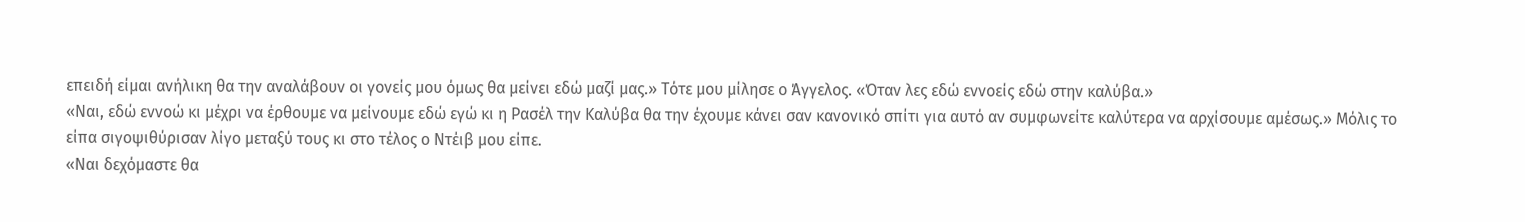επειδή είμαι ανήλικη θα την αναλάβουν οι γονείς μου όμως θα μείνει εδώ μαζί μας.» Τότε μου μίλησε ο Άγγελος. «Όταν λες εδώ εννοείς εδώ στην καλύβα.»
«Ναι, εδώ εννοώ κι μέχρι να έρθουμε να μείνουμε εδώ εγώ κι η Ρασέλ την Καλύβα θα την έχουμε κάνει σαν κανονικό σπίτι για αυτό αν συμφωνείτε καλύτερα να αρχίσουμε αμέσως.» Μόλις το είπα σιγοψιθύρισαν λίγο μεταξύ τους κι στο τέλος ο Ντέιβ μου είπε.
«Ναι δεχόμαστε θα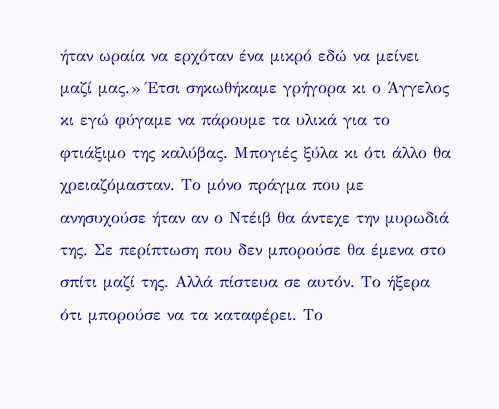ήταν ωραία να ερχόταν ένα μικρό εδώ να μείνει μαζί μας.» Έτσι σηκωθήκαμε γρήγορα κι ο Άγγελος κι εγώ φύγαμε να πάρουμε τα υλικά για το φτιάξιμο της καλύβας. Μπογιές ξύλα κι ότι άλλο θα χρειαζόμασταν. Το μόνο πράγμα που με ανησυχούσε ήταν αν ο Ντέιβ θα άντεχε την μυρωδιά της. Σε περίπτωση που δεν μπορούσε θα έμενα στο σπίτι μαζί της. Αλλά πίστευα σε αυτόν. Το ήξερα ότι μπορούσε να τα καταφέρει. Το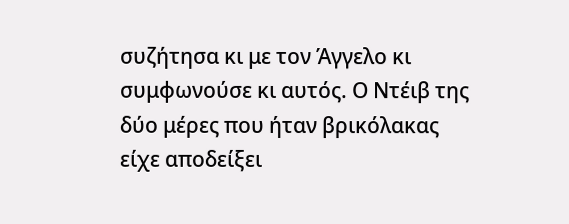συζήτησα κι με τον Άγγελο κι συμφωνούσε κι αυτός. Ο Ντέιβ της δύο μέρες που ήταν βρικόλακας είχε αποδείξει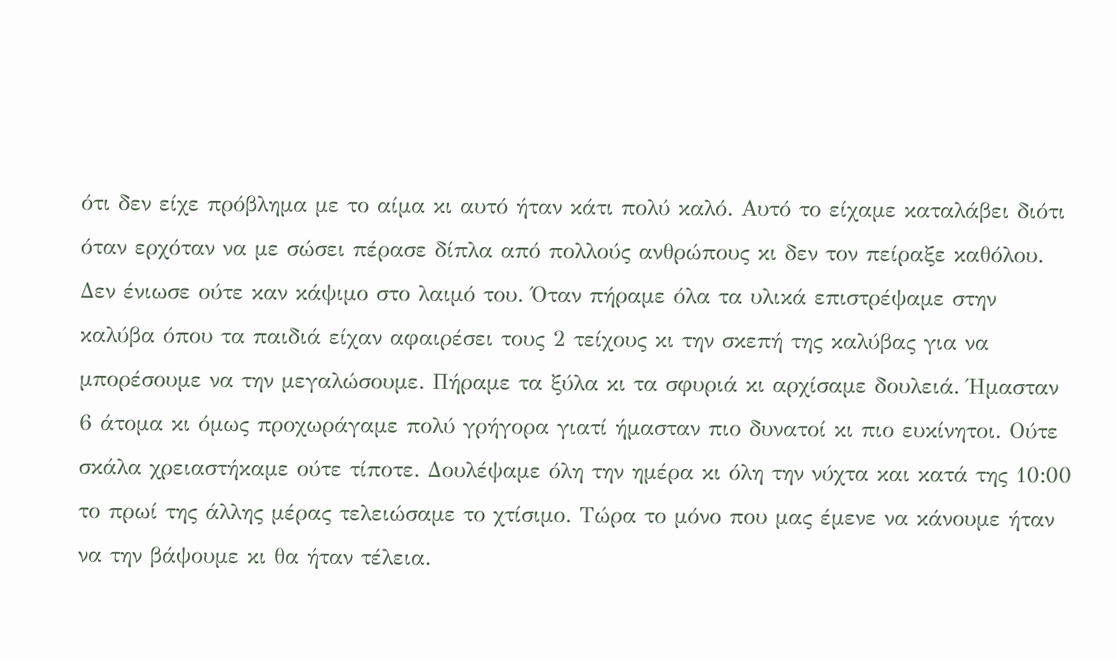ότι δεν είχε πρόβλημα με το αίμα κι αυτό ήταν κάτι πολύ καλό. Αυτό το είχαμε καταλάβει διότι όταν ερχόταν να με σώσει πέρασε δίπλα από πολλούς ανθρώπους κι δεν τον πείραξε καθόλου. Δεν ένιωσε ούτε καν κάψιμο στο λαιμό του. Όταν πήραμε όλα τα υλικά επιστρέψαμε στην καλύβα όπου τα παιδιά είχαν αφαιρέσει τους 2 τείχους κι την σκεπή της καλύβας για να μπορέσουμε να την μεγαλώσουμε. Πήραμε τα ξύλα κι τα σφυριά κι αρχίσαμε δουλειά. Ήμασταν 6 άτομα κι όμως προχωράγαμε πολύ γρήγορα γιατί ήμασταν πιο δυνατοί κι πιο ευκίνητοι. Ούτε σκάλα χρειαστήκαμε ούτε τίποτε. Δουλέψαμε όλη την ημέρα κι όλη την νύχτα και κατά της 10:00 το πρωί της άλλης μέρας τελειώσαμε το χτίσιμο. Τώρα το μόνο που μας έμενε να κάνουμε ήταν να την βάψουμε κι θα ήταν τέλεια.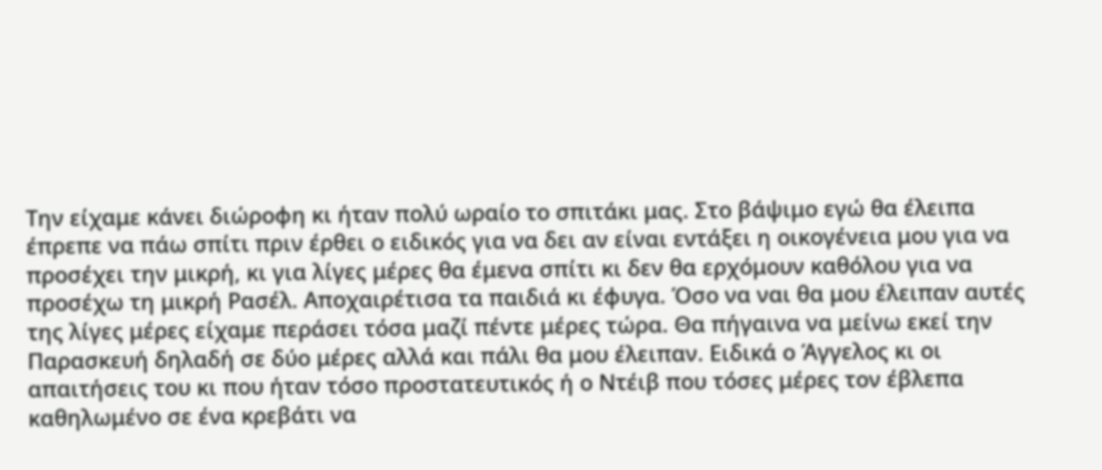Την είχαμε κάνει διώροφη κι ήταν πολύ ωραίο το σπιτάκι μας. Στο βάψιμο εγώ θα έλειπα έπρεπε να πάω σπίτι πριν έρθει ο ειδικός για να δει αν είναι εντάξει η οικογένεια μου για να προσέχει την μικρή, κι για λίγες μέρες θα έμενα σπίτι κι δεν θα ερχόμουν καθόλου για να προσέχω τη μικρή Ρασέλ. Αποχαιρέτισα τα παιδιά κι έφυγα. Όσο να ναι θα μου έλειπαν αυτές της λίγες μέρες είχαμε περάσει τόσα μαζί πέντε μέρες τώρα. Θα πήγαινα να μείνω εκεί την Παρασκευή δηλαδή σε δύο μέρες αλλά και πάλι θα μου έλειπαν. Ειδικά ο Άγγελος κι οι απαιτήσεις του κι που ήταν τόσο προστατευτικός ή ο Ντέιβ που τόσες μέρες τον έβλεπα καθηλωμένο σε ένα κρεβάτι να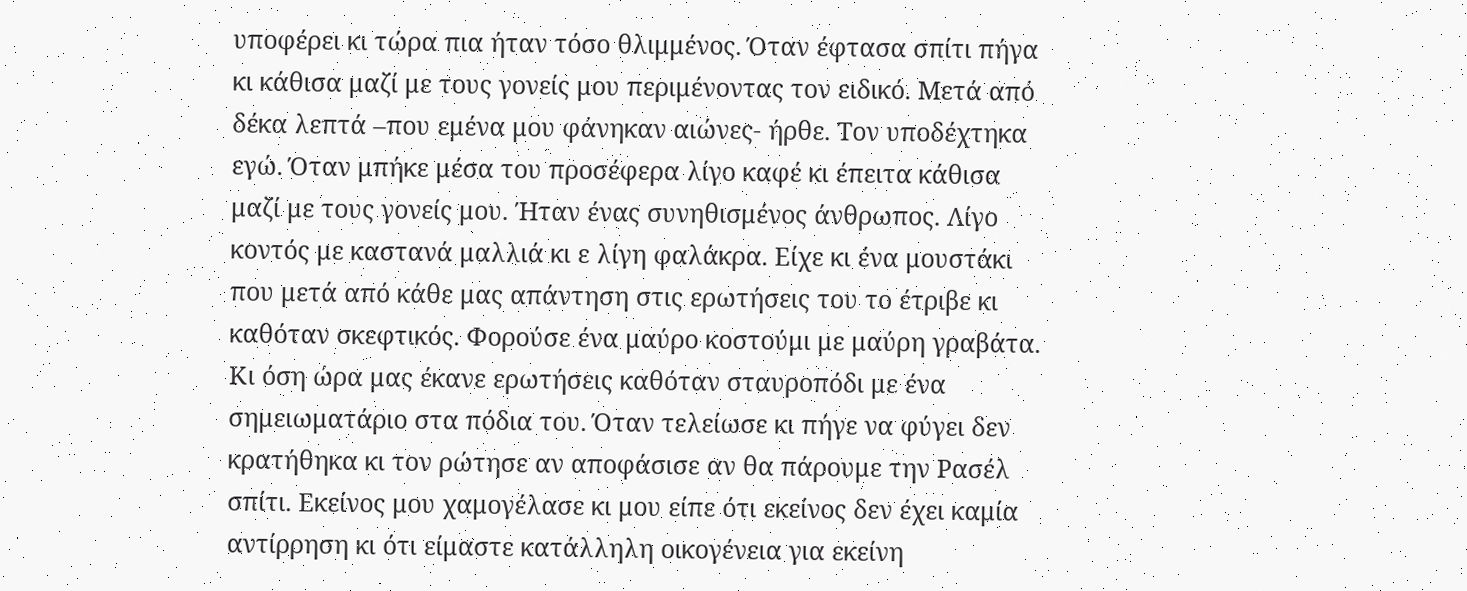υποφέρει κι τώρα πια ήταν τόσο θλιμμένος. Όταν έφτασα σπίτι πήγα κι κάθισα μαζί με τους γονείς μου περιμένοντας τον ειδικό. Μετά από δέκα λεπτά –που εμένα μου φάνηκαν αιώνες- ήρθε. Τον υποδέχτηκα εγώ. Όταν μπήκε μέσα του προσέφερα λίγο καφέ κι έπειτα κάθισα μαζί με τους γονείς μου. Ήταν ένας συνηθισμένος άνθρωπος. Λίγο κοντός με καστανά μαλλιά κι ε λίγη φαλάκρα. Είχε κι ένα μουστάκι που μετά από κάθε μας απάντηση στις ερωτήσεις του το έτριβε κι καθόταν σκεφτικός. Φορούσε ένα μαύρο κοστούμι με μαύρη γραβάτα. Κι όση ώρα μας έκανε ερωτήσεις καθόταν σταυροπόδι με ένα σημειωματάριο στα πόδια του. Όταν τελείωσε κι πήγε να φύγει δεν κρατήθηκα κι τον ρώτησε αν αποφάσισε αν θα πάρουμε την Ρασέλ σπίτι. Εκείνος μου χαμογέλασε κι μου είπε ότι εκείνος δεν έχει καμία αντίρρηση κι ότι είμαστε κατάλληλη οικογένεια για εκείνη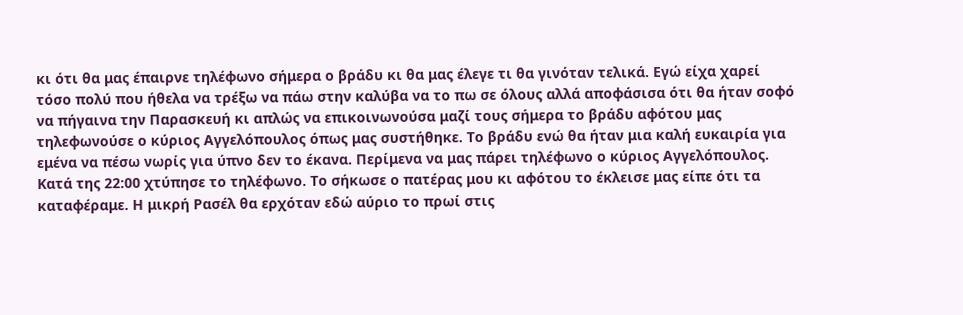κι ότι θα μας έπαιρνε τηλέφωνο σήμερα ο βράδυ κι θα μας έλεγε τι θα γινόταν τελικά. Εγώ είχα χαρεί τόσο πολύ που ήθελα να τρέξω να πάω στην καλύβα να το πω σε όλους αλλά αποφάσισα ότι θα ήταν σοφό να πήγαινα την Παρασκευή κι απλώς να επικοινωνούσα μαζί τους σήμερα το βράδυ αφότου μας τηλεφωνούσε ο κύριος Αγγελόπουλος όπως μας συστήθηκε. Το βράδυ ενώ θα ήταν μια καλή ευκαιρία για εμένα να πέσω νωρίς για ύπνο δεν το έκανα. Περίμενα να μας πάρει τηλέφωνο ο κύριος Αγγελόπουλος. Κατά της 22:00 χτύπησε το τηλέφωνο. Το σήκωσε ο πατέρας μου κι αφότου τo έκλεισε μας είπε ότι τα καταφέραμε. Η μικρή Ρασέλ θα ερχόταν εδώ αύριο το πρωί στις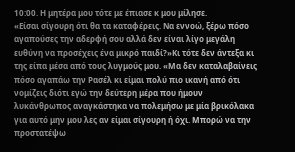10:00. Η μητέρα μου τότε με έπιασε κ μου μίλησε.
«Είσαι σίγουρη ότι θα τα καταφέρεις. Να εννοώ, ξέρω πόσο αγαπούσες την αδερφή σου αλλά δεν είναι λίγο μεγάλη ευθύνη να προσέχεις ένα μικρό παιδί?»Κι τότε δεν άντεξα κι της είπα μέσα από τους λυγμούς μου. «Μα δεν καταλαβαίνεις πόσο αγαπάω την Ρασέλ κι είμαι πολύ πιο ικανή από ότι νομίζεις διότι εγώ την δεύτερη μέρα που ήμουν λυκάνθρωπος αναγκάστηκα να πολεμήσω με μία βρικόλακα για αυτό μην μου λες αν είμαι σίγουρη ή όχι. Μπορώ να την προστατέψω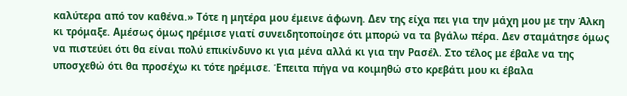καλύτερα από τον καθένα.» Τότε η μητέρα μου έμεινε άφωνη. Δεν της είχα πει για την μάχη μου με την Άλκη κι τρόμαξε. Αμέσως όμως ηρέμισε γιατί συνειδητοποίησε ότι μπορώ να τα βγάλω πέρα. Δεν σταμάτησε όμως να πιστεύει ότι θα είναι πολύ επικίνδυνο κι για μένα αλλά κι για την Ρασέλ. Στο τέλος με έβαλε να της υποσχεθώ ότι θα προσέχω κι τότε ηρέμισε. Έπειτα πήγα να κοιμηθώ στο κρεβάτι μου κι έβαλα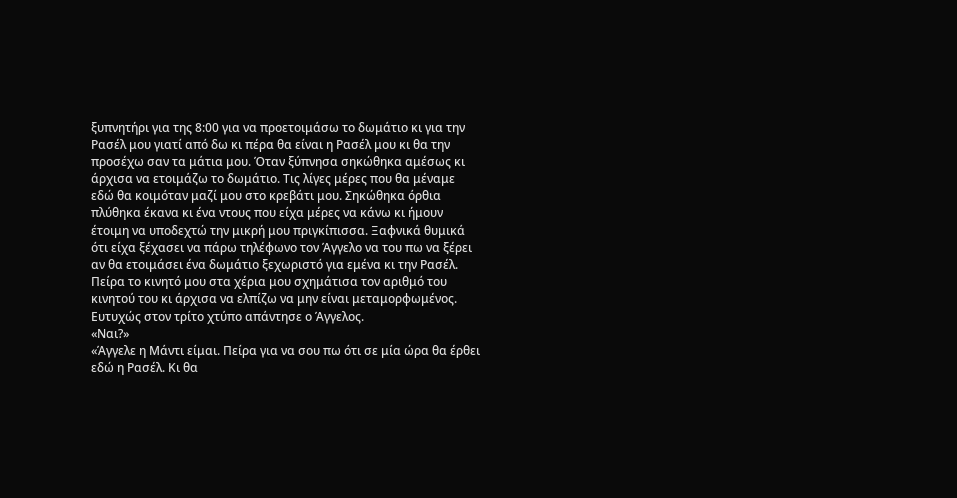ξυπνητήρι για της 8:00 για να προετοιμάσω το δωμάτιο κι για την Ρασέλ μου γιατί από δω κι πέρα θα είναι η Ρασέλ μου κι θα την προσέχω σαν τα μάτια μου. Όταν ξύπνησα σηκώθηκα αμέσως κι άρχισα να ετοιμάζω το δωμάτιο. Τις λίγες μέρες που θα μέναμε εδώ θα κοιμόταν μαζί μου στο κρεβάτι μου. Σηκώθηκα όρθια πλύθηκα έκανα κι ένα ντους που είχα μέρες να κάνω κι ήμουν έτοιμη να υποδεχτώ την μικρή μου πριγκίπισσα. Ξαφνικά θυμικά ότι είχα ξέχασει να πάρω τηλέφωνο τον Άγγελο να του πω να ξέρει αν θα ετοιμάσει ένα δωμάτιο ξεχωριστό για εμένα κι την Ρασέλ. Πείρα το κινητό μου στα χέρια μου σχημάτισα τον αριθμό του κινητού του κι άρχισα να ελπίζω να μην είναι μεταμορφωμένος. Ευτυχώς στον τρίτο χτύπο απάντησε ο Άγγελος.
«Ναι?»
«Άγγελε η Μάντι είμαι. Πείρα για να σου πω ότι σε μία ώρα θα έρθει εδώ η Ρασέλ. Κι θα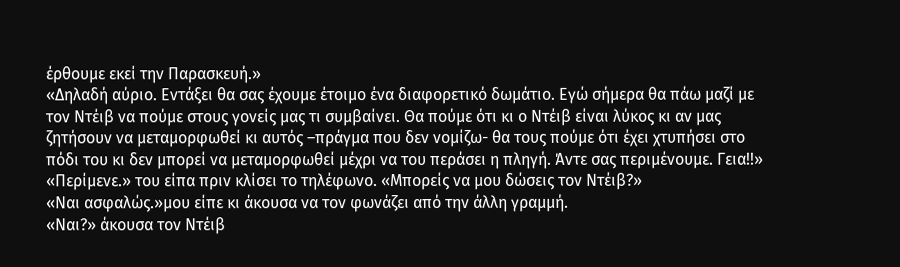έρθουμε εκεί την Παρασκευή.»
«Δηλαδή αύριο. Εντάξει θα σας έχουμε έτοιμο ένα διαφορετικό δωμάτιο. Εγώ σήμερα θα πάω μαζί με τον Ντέιβ να πούμε στους γονείς μας τι συμβαίνει. Θα πούμε ότι κι ο Ντέιβ είναι λύκος κι αν μας ζητήσουν να μεταμορφωθεί κι αυτός –πράγμα που δεν νομίζω- θα τους πούμε ότι έχει χτυπήσει στο πόδι του κι δεν μπορεί να μεταμορφωθεί μέχρι να του περάσει η πληγή. Άντε σας περιμένουμε. Γεια!!»
«Περίμενε.» του είπα πριν κλίσει το τηλέφωνο. «Μπορείς να μου δώσεις τον Ντέιβ?»
«Ναι ασφαλώς.»μου είπε κι άκουσα να τον φωνάζει από την άλλη γραμμή.
«Ναι?» άκουσα τον Ντέιβ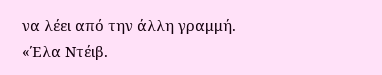να λέει από την άλλη γραμμή.
«Έλα Ντέιβ.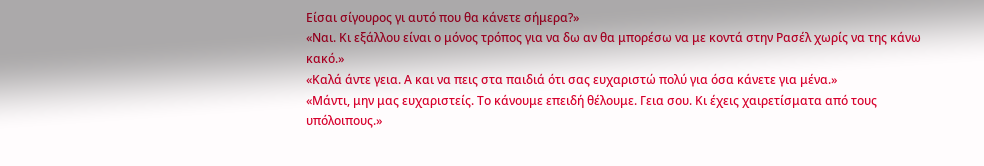Είσαι σίγουρος γι αυτό που θα κάνετε σήμερα?»
«Ναι. Κι εξάλλου είναι ο μόνος τρόπος για να δω αν θα μπορέσω να με κοντά στην Ρασέλ χωρίς να της κάνω κακό.»
«Καλά άντε γεια. Α και να πεις στα παιδιά ότι σας ευχαριστώ πολύ για όσα κάνετε για μένα.»
«Μάντι, μην μας ευχαριστείς. Το κάνουμε επειδή θέλουμε. Γεια σου. Κι έχεις χαιρετίσματα από τους υπόλοιπους.»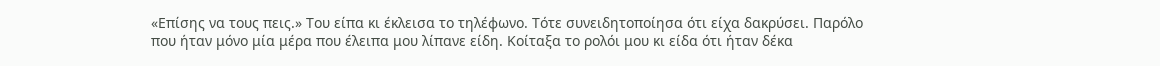«Επίσης να τους πεις.» Του είπα κι έκλεισα το τηλέφωνο. Τότε συνειδητοποίησα ότι είχα δακρύσει. Παρόλο που ήταν μόνο μία μέρα που έλειπα μου λίπανε είδη. Κοίταξα το ρολόι μου κι είδα ότι ήταν δέκα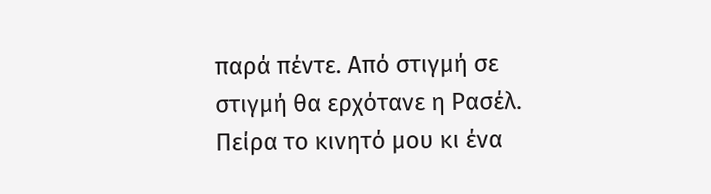παρά πέντε. Από στιγμή σε στιγμή θα ερχότανε η Ρασέλ. Πείρα το κινητό μου κι ένα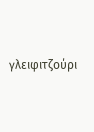γλειφιτζούρι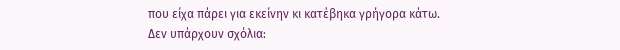που είχα πάρει για εκείνην κι κατέβηκα γρήγορα κάτω.
Δεν υπάρχουν σχόλια: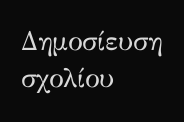Δημοσίευση σχολίου